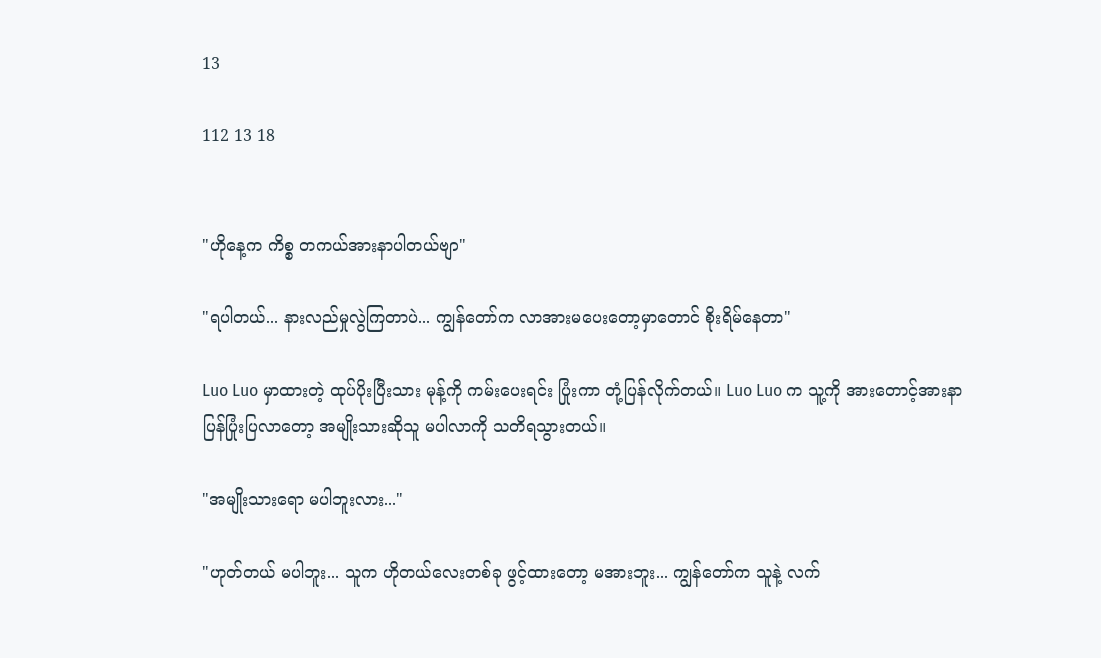13

112 13 18


"ဟိုနေ့က ကိစ္စ တကယ်အားနာပါတယ်ဗျာ"

"ရပါတယ်... နားလည်မှုလွဲကြတာပဲ... ကျွန်တော်က လာအားမပေးတော့မှာတောင် စိုးရိမ်နေတာ"

Luo Luo မှာထားတဲ့ ထုပ်ပိုးပြီးသား မုန့်ကို ကမ်းပေးရင်း ပြုံးကာ တုံ့ပြန်လိုက်တယ်။ Luo Luo က သူ့ကို အားတောင့်အားနာ ပြန်ပြုံးပြလာတော့ အမျိုးသားဆိုသူ မပါလာကို သတိရသွားတယ်။

"အမျိုးသားရော မပါဘူးလား..."

"ဟုတ်တယ် မပါဘူး... သူက ဟိုတယ်လေးတစ်ခု ဖွင့်ထားတော့ မအားဘူး... ကျွန်တော်က သူနဲ့ လက်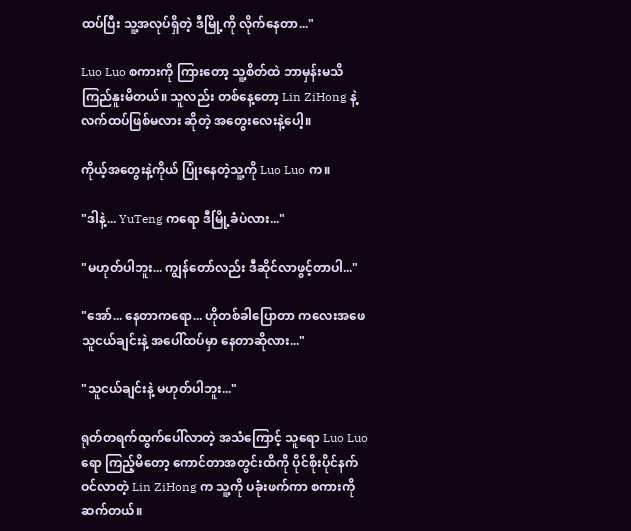ထပ်ပြီး သူ့အလုပ်ရှိတဲ့ ဒီမြို့ကို လိုက်နေတာ..."

Luo Luo စကားကို ကြားတော့ သူ့စိတ်ထဲ ဘာမှန်းမသိ ကြည်နူးမိတယ်။ သူလည်း တစ်နေ့တော့ Lin ZiHong နဲ့ လက်ထပ်ဖြစ်မလား ဆိုတဲ့ အတွေးလေးနဲ့ပေါ့။

ကိုယ့်အတွေးနဲ့ကိုယ် ပြုံးနေတဲ့သူ့ကို Luo Luo က။

"ဒါနဲ့... YuTeng ကရော ဒီမြို့ခံပဲလား..."

"မဟုတ်ပါဘူး... ကျွန်တော်လည်း ဒီဆိုင်လာဖွင့်တာပါ..."

"အော်... နေတာကရော... ဟိုတစ်ခါပြောတာ ကလေးအဖေသူငယ်ချင်းနဲ့ အပေါ်ထပ်မှာ နေတာဆိုလား..."

"သူငယ်ချင်းနဲ့ မဟုတ်ပါဘူး..."

ရုတ်တရက်ထွက်‌ပေါ်လာတဲ့ အသံကြောင့် သူရော Luo Luo ရော ကြည့်မိတော့ ကောင်တာအတွင်းထိကို ပိုင်စိုးပိုင်နက် ဝင်လာတဲ့ Lin ZiHong က သူ့ကို ပခုံးဖက်ကာ စကားကို ဆက်တယ်။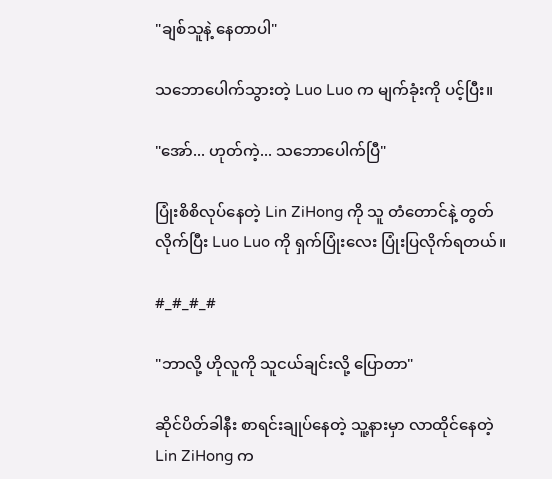"ချစ်သူနဲ့ နေ‌တာပါ"

သဘောပေါက်သွားတဲ့ Luo Luo က မျက်ခုံးကို ပင့်ပြီး။

"အော်... ဟုတ်ကဲ့... သဘောပေါက်ပြီ"

ပြုံးစိစိလုပ်နေတဲ့ Lin ZiHong ကို သူ တံတောင်နဲ့ တွတ်လိုက်ပြီး Luo Luo ကို ရှက်ပြုံးလေး ပြုံးပြလိုက်ရတယ်။

#_#_#_#

"ဘာလို့ ဟိုလူကို သူငယ်ချင်းလို့ ပြောတာ"

ဆိုင်ပိတ်ခါနီး စာရင်းချုပ်နေတဲ့ သူ့နားမှာ လာထိုင်နေတဲ့ Lin ZiHong က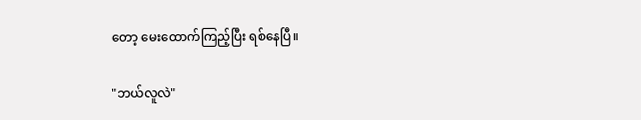တော့ မေးထောက်ကြည့်ပြီး ရစ်နေပြီ။

"ဘယ်လူလဲ"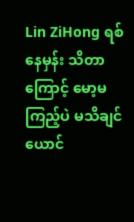Lin ZiHong ရစ်နေမှန်း သိတာကြောင့် မော့မကြည့်ပဲ မသိချင်ယောင်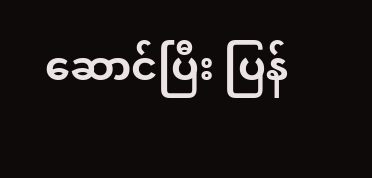ဆောင်ပြီး ပြန်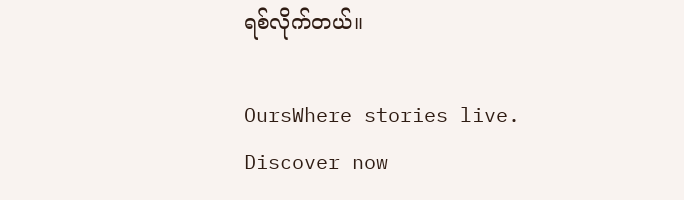ရစ်လိုက်တယ်။

OursWhere stories live. Discover now